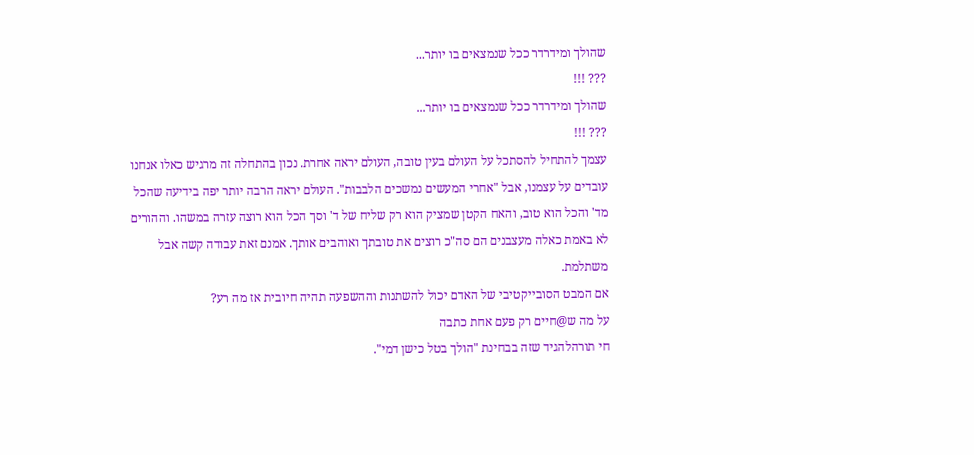שהולך ומידרדר ככל שנמצאים בו יותר...
??? !!!
שהולך ומידרדר ככל שנמצאים בו יותר...
??? !!!
עצמך להתחיל להסתכל על העולם בעין טובה, העולם יראה אחרת. נכון בהתחלה זה מרגיש כאלו אנחנו עובדים על עצמנו, אבל "אחרי המעשים נמשכים הלבבות". העולם יראה הרבה יותר יפה בידיעה שהכל מד' והכל הוא טוב, והאח הקטן שמציק הוא רק שליח של ד' וסך הכל הוא רוצה עזרה במשהו. וההורים לא באמת כאלה מעצבנים הם סה"כ רוצים את טובתך ואוהבים אותך. אמנם זאת עבודה קשה אבל משתלמת.
אם המבט הסובייקטיבי של האדם יכול להשתנות וההשפעה תהיה חיובית אז מה רע?
על מה ש@חיים רק פעם אחת כתבה
חי תורהלהגיד שזה בבחינת "הולך בטל כישן דמי".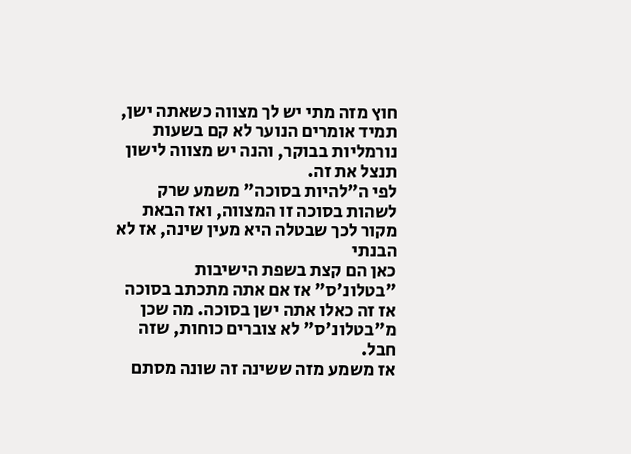חוץ מזה מתי יש לך מצווה כשאתה ישן, תמיד אומרים הנוער לא קם בשעות נורמליות בבוקר, והנה יש מצווה לישון תנצל את זה.
לפי ה"להיות בסוכה" משמע שרק לשהות בסוכה זו המצווה, ואז הבאת מקור לכך שבטלה היא מעין שינה, אז לא הבנתי
כאן הם קצת בשפת הישיבות "בטלונ'ס" אז אם אתה מתכתב בסוכה אז זה כאלו אתה ישן בסוכה. מה שכן מ"בטלונ'ס" לא צוברים כוחות, שזה חבל.
אז משמע מזה ששינה זה שונה מסתם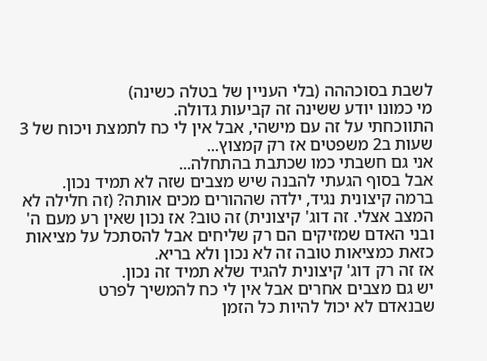לשבת בסוכההה (בלי העניין של בטלה כשינה)
מי כמונו יודע ששינה זה קביעות גדולה.
התווכחתי על זה עם מישהי, אבל אין לי כח לתמצת ויכוח של 3 שעות ב2 משפטים אז רק קמצוץ...
אני גם חשבתי כמו שכתבת בהתחלה...
אבל בסוף הגעתי להבנה שיש מצבים שזה לא תמיד נכון.
ברמה קיצונית נגיד, ילדה שההורים מכים אותה? (זה חלילה לא המצב אצלי. זה דוג' קיצונית) זה טוב? אז נכון שאין רע מעם ה' ובני האדם שמזיקים הם רק שליחים אבל להסתכל על מציאות כזאת כמציאות טובה זה לא נכון ולא בריא.
אז זה רק דוג' קיצונית להגיד שלא תמיד זה נכון.
יש גם מצבים אחרים אבל אין לי כח להמשיך לפרט
שבנאדם לא יכול להיות כל הזמן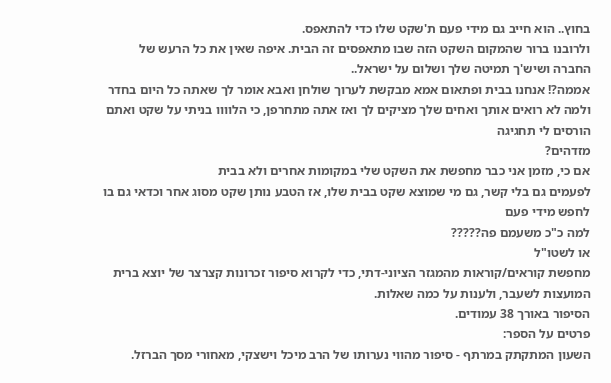בחוץ.. הוא חייב גם מידי פעם ת'שקט שלו כדי להתאפס.
ולרובנו ברור שהמקום השקט הזה שבו מתאפסים זה הבית. איפה שאין את כל הרעש של החברה ושיש'ך תמיטה שלך ושלום על ישראל..
אממה?! אנחנו בבית ופתאום אמא מבקשת לערוך שולחן ואבא אומר לך שאתה כל היום בחדר ולמה לא רואים אותך ואחים שלך מציקים לך ואז אתה מתחרפן, כי הלוווו בניתי על שקט ואתם הורסים לי תחגיגה
מזדהים?
אם כי, מזמן אני כבר מחפשת את השקט שלי במקומות אחרים ולא בבית
לפעמים גם בלי קשר, גם מי שמוצא שקט בבית שלו, אז הטבע נותן שקט מסוג אחר וכדאי גם בו לחפש מידי פעם
למה כ"כ משעמם פה?????
או לשטו"ל
מחפשת קוראים/קוראות מהמגזר הציוני-דתי, כדי לקרוא סיפור זכרונות קצרצר של יוצא ברית המועצות לשעבר, ולענות על כמה שאלות.
הסיפור באורך 38 עמודים.
פרטים על הספר:
השעון המתקתק במרתף - סיפור מהווי נערותו של הרב מיכל וישצקי, מאחורי מסך הברזל.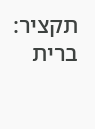תקציר:
ברית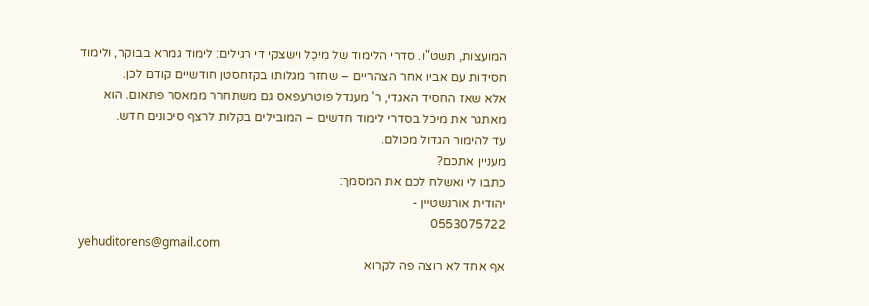המועצות, תשט"ו. סדרי הלימוד של מִיכֵל וישצקי די רגילים: לימוד גמרא בבוקר, ולימוד חסידות עם אביו אחר הצהריים – שחזר מגלותו בקזחסטן חודשיים קודם לכן.
אלא שאז החסיד האגדי, ר' מענדל פוטרעפאס גם משתחרר ממאסר פתאום. הוא מאתגר את מיכל בסדרי לימוד חדשים – המובילים בקלות לרצף סיכונים חדש.
עד להימור הגדול מכולם.
מעניין אתכם?
כתבו לי ואשלח לכם את המסמך:
יהודית אורנשטיין -
0553075722
yehuditorens@gmail.com
אף אחד לא רוצה פה לקרוא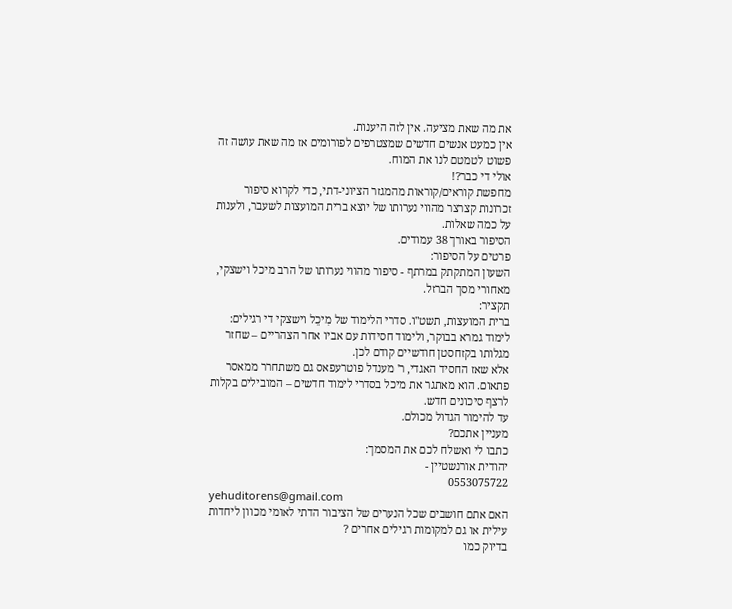את מה שאת מציעה. אין לזה היענות.
אין כמעט אנשים חדשים שמצטרפים לפורומים אז מה שאת עושה זה פשוט לטמטם לנו את המוח.
אולי די כבר?!
מחפשת קוראים/קוראות מהמגזר הציוני-דתי, כדי לקרוא סיפור זכרונות קצרצר מהווי נערותו של יוצא ברית המועצות לשעבר, ולענות על כמה שאלות.
הסיפור באורך 38 עמודים.
פרטים על הסיפור:
השעון המתקתק במרתף - סיפור מהווי נערותו של הרב מיכל וישצקי, מאחורי מסך הברזל.
תקציר:
ברית המועצות, תשט"ו. סדרי הלימוד של מִיכֵל וישצקי די רגילים: לימוד גמרא בבוקר, ולימוד חסידות עם אביו אחר הצהריים – שחזר מגלותו בקזחסטן חודשיים קודם לכן.
אלא שאז החסיד האגדי, ר' מענדל פוטרעפאס גם משתחרר ממאסר פתאום. הוא מאתגר את מיכל בסדרי לימוד חדשים – המובילים בקלות לרצף סיכונים חדש.
עד להימור הגדול מכולם.
מעניין אתכם?
כתבו לי ואשלח לכם את המסמך:
יהודית אורנשטיין -
0553075722
yehuditorens@gmail.com
האם אתם חושבים שכל הנערים של הציבור הדתי לאומי מכוון ליחדות עילית או גם למקומות רגילים אחרים ?
בדיוק כמו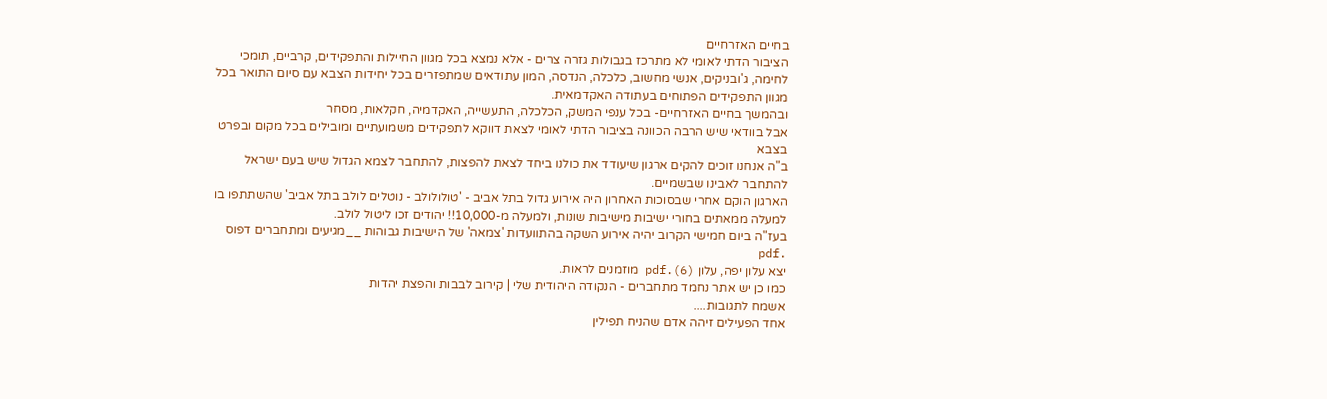בחיים האזרחיים
הציבור הדתי לאומי לא מתרכז בגבולות גזרה צרים - אלא נמצא בכל מגוון החיילות והתפקידים, קרביים, תומכי לחימה, ג'ובניקים, אנשי מחשוב, כלכלה, הנדסה, המון עתודאים שמתפזרים בכל יחידות הצבא עם סיום התואר בכל מגוון התפקידים הפתוחים בעתודה האקדמאית.
ובהמשך בחיים האזרחיים- בכל ענפי המשק, הכלכלה, התעשייה, האקדמיה, חקלאות, מסחר
אבל בוודאי שיש הרבה הכוונה בציבור הדתי לאומי לצאת דווקא לתפקידים משמועתיים ומובילים בכל מקום ובפרט בצבא
ב"ה אנחנו זוכים להקים ארגון שיעודד את כולנו ביחד לצאת להפצות, להתחבר לצמא הגדול שיש בעם ישראל להתחבר לאבינו שבשמיים.
הארגון הוקם אחרי שבסוכות האחרון היה אירוע גדול בתל אביב - 'טולולולב - נוטלים לולב בתל אביב' שהשתתפו בו למעלה ממאתים בחורי ישיבות מישיבות שונות, ולמעלה מ-10,000!! יהודים זכו ליטול לולב.
בעז"ה ביום חמישי הקרוב יהיה אירוע השקה בהתוועדות 'צמאה' של הישיבות גבוהות __מגיעים ומתחברים דפוס .pdf
יצא עלון יפה, עלון (6).pdf מוזמנים לראות.
כמו כן יש אתר נחמד מתחברים - הנקודה היהודית שלי | קירוב לבבות והפצת יהדות
אשמח לתגובות....
אחד הפעילים זיהה אדם שהניח תפילין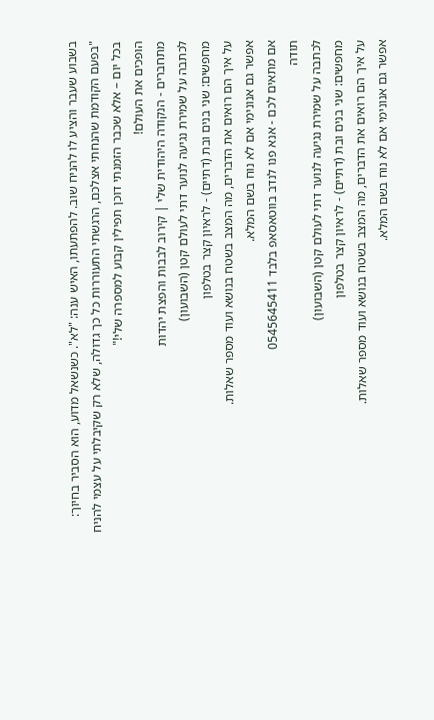בשבוע שעבר והציע לו להניח שוב. להפתעתו, האיש ענה: "לא". כשנשאל מדוע, הוא הסביר בחיוך: "בפעם הקודמת שהנחתי אצלכם, הרגשתי התעוררות כל כך גדולה, שלא רק שקיבלתי על עצמי להניח בכל יום – אלא שכבר הזמנתי דוכן תפילין קבוע למספרה שלי!"
הופכים את העולם!
מתחברים - הנקודה היהודית שלי | קירוב לבבות והפצת יהדות
לכתבה על שמירת נגיעה לנוער דתי לעולם קטן (השבועון)
מחפשים: שני בנים ובת (דתיים) - לראיון קצר בטלפון
על איך הם רואים את הדברים, מה המצב בשטח בנושא ועוד מספר שאלות.
אפשר גם אנונימי אם לא נוח בשם המלא.
אם מתאים לכם - אנא פנו לנדב בווטאסאפ בלבד 0545645411
תודה
לכתבה על שמירת נגיעה לנוער דתי לעולם קטן (השבועון)
מחפשים: שני בנים ובת (דתיים) - לראיון קצר בטלפון
על איך הם רואים את הדברים, מה המצב בשטח בנושא ועוד מספר שאלות.
אפשר גם אנונימי אם לא נוח בשם המלא.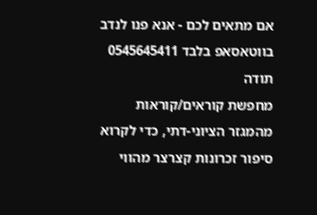אם מתאים לכם - אנא פנו לנדב בווטאסאפ בלבד 0545645411
תודה
מחפשת קוראים/קוראות מהמגזר הציוני-דתי, כדי לקרוא סיפור זכרונות קצרצר מהווי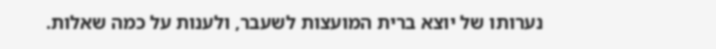נערותו של יוצא ברית המועצות לשעבר, ולענות על כמה שאלות.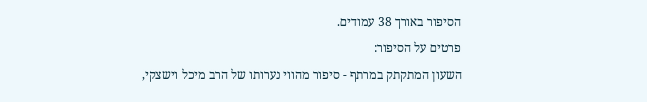הסיפור באורך 38 עמודים.
פרטים על הסיפור:
השעון המתקתק במרתף - סיפור מהווי נערותו של הרב מיכל וישצקי,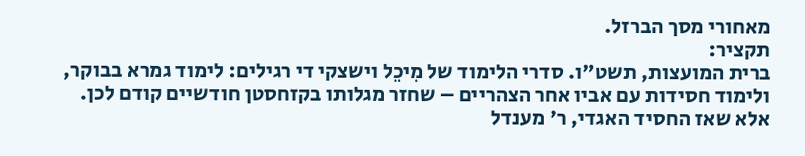מאחורי מסך הברזל.
תקציר:
ברית המועצות, תשט"ו. סדרי הלימוד של מִיכֵל וישצקי די רגילים: לימוד גמרא בבוקר, ולימוד חסידות עם אביו אחר הצהריים – שחזר מגלותו בקזחסטן חודשיים קודם לכן.
אלא שאז החסיד האגדי, ר' מענדל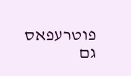פוטרעפאס גם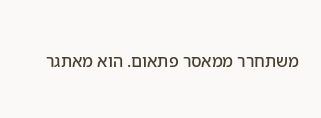משתחרר ממאסר פתאום. הוא מאתגר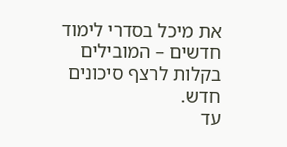את מיכל בסדרי לימוד חדשים – המובילים בקלות לרצף סיכונים חדש.
עד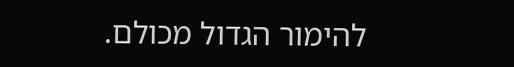להימור הגדול מכולם.